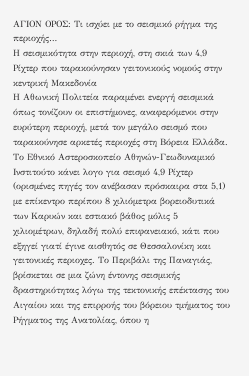ΑΓΙΟΝ ΟΡΟΣ: Τι ισχύει με το σεισμικό ρήγμα της περιοχής…
Η σεισμικότητα στην περιοχή, στη σκιά των 4,9 Ρίχτερ που ταρακούνησαν γειτονικούς νομούς στην κεντρική Μακεδονία
Η Αθωνική Πολιτεία παραμένει ενεργή σεισμικά όπως τονίζουν οι επιστήμονες, αναφερόμενοι στην ευρύτερη περιοχή, μετά τον μεγάλο σεισμό που ταρακούνησε αρκετές περιοχές στη Βόρεια Ελλάδα. Το Εθνικό Αστεροσκοπείο Αθηνών-Γεωδυναμικό Ινστιτούτο κάνει λογο για σεισμό 4,9 Ρίχτερ (ορισμένες πηγές τον ανέβασαν πρόσκαιρα στα 5,1) με επίκεντρο περίπου 8 χιλιόμετρα βορειοδυτικά των Καρυών και εστιακό βάθος μόλις 5 χιλιομέτρων, δηλαδή πολύ επιφανειακό, κάτι που εξηγεί γιατί έγινε αισθητός σε Θεσσαλονίκη και γειτονικές περιοχες. Το Περιβάλι της Παναγιάς, βρίσκεται σε μια ζώνη έντονης σεισμικής δραστηριότητας λόγω της τεκτονικής επέκτασης του Αιγαίου και της επιρροής του βόρειου τμήματος του Ρήγματος της Ανατολίας, όπου η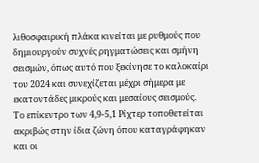λιθοσφαιρική πλάκα κινείται με ρυθμούς που δημιουργούν συχνές ρηγματώσεις και σμήνη σεισμών, όπως αυτό που ξεκίνησε το καλοκαίρι του 2024 και συνεχίζεται μέχρι σήμερα με εκατοντάδες μικρούς και μεσαίους σεισμούς.
Το επίκεντρο των 4,9-5,1 Ρίχτερ τοποθετείται ακριβώς στην ίδια ζώνη όπου καταγράφηκαν και οι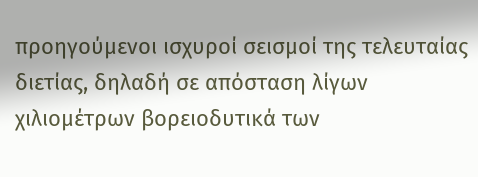προηγούμενοι ισχυροί σεισμοί της τελευταίας διετίας, δηλαδή σε απόσταση λίγων χιλιομέτρων βορειοδυτικά των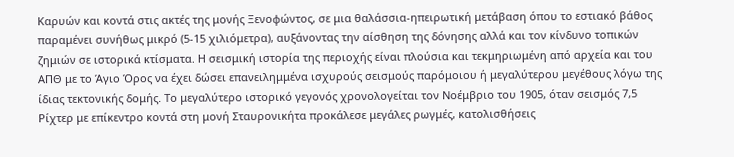Καρυών και κοντά στις ακτές της μονής Ξενοφώντος, σε μια θαλάσσια-ηπειρωτική μετάβαση όπου το εστιακό βάθος παραμένει συνήθως μικρό (5-15 χιλιόμετρα), αυξάνοντας την αίσθηση της δόνησης αλλά και τον κίνδυνο τοπικών ζημιών σε ιστορικά κτίσματα. Η σεισμική ιστορία της περιοχής είναι πλούσια και τεκμηριωμένη από αρχεία και του ΑΠΘ με το Άγιο Όρος να έχει δώσει επανειλημμένα ισχυρούς σεισμούς παρόμοιου ή μεγαλύτερου μεγέθους λόγω της ίδιας τεκτονικής δομής. Το μεγαλύτερο ιστορικό γεγονός χρονολογείται τον Νοέμβριο του 1905, όταν σεισμός 7,5 Ρίχτερ με επίκεντρο κοντά στη μονή Σταυρονικήτα προκάλεσε μεγάλες ρωγμές, κατολισθήσεις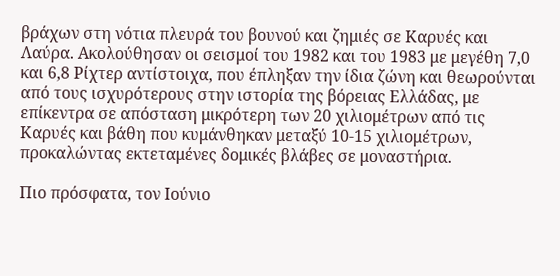βράχων στη νότια πλευρά του βουνού και ζημιές σε Καρυές και Λαύρα. Ακολούθησαν οι σεισμοί του 1982 και του 1983 με μεγέθη 7,0 και 6,8 Ρίχτερ αντίστοιχα, που έπληξαν την ίδια ζώνη και θεωρούνται από τους ισχυρότερους στην ιστορία της βόρειας Ελλάδας, με επίκεντρα σε απόσταση μικρότερη των 20 χιλιομέτρων από τις Καρυές και βάθη που κυμάνθηκαν μεταξύ 10-15 χιλιομέτρων, προκαλώντας εκτεταμένες δομικές βλάβες σε μοναστήρια.

Πιο πρόσφατα, τον Ιούνιο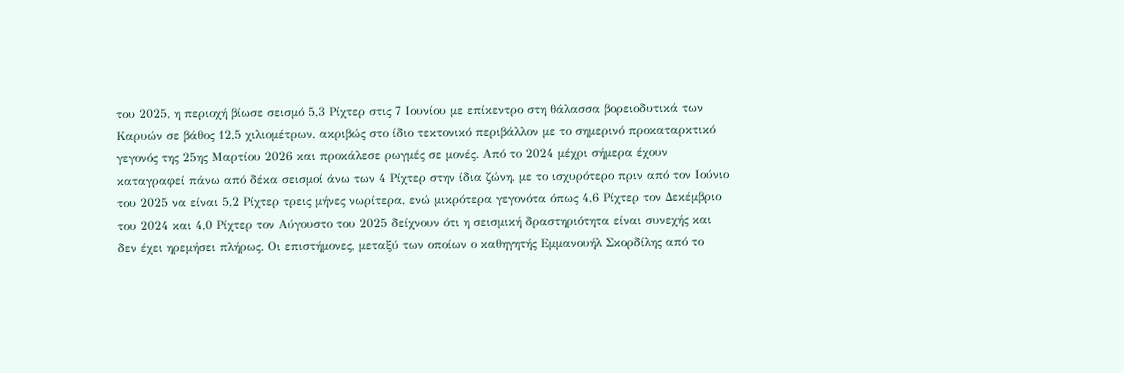του 2025, η περιοχή βίωσε σεισμό 5,3 Ρίχτερ στις 7 Ιουνίου με επίκεντρο στη θάλασσα βορειοδυτικά των Καρυών σε βάθος 12,5 χιλιομέτρων, ακριβώς στο ίδιο τεκτονικό περιβάλλον με το σημερινό προκαταρκτικό γεγονός της 25ης Μαρτίου 2026 και προκάλεσε ρωγμές σε μονές. Από το 2024 μέχρι σήμερα έχουν καταγραφεί πάνω από δέκα σεισμοί άνω των 4 Ρίχτερ στην ίδια ζώνη, με το ισχυρότερο πριν από τον Ιούνιο του 2025 να είναι 5,2 Ρίχτερ τρεις μήνες νωρίτερα, ενώ μικρότερα γεγονότα όπως 4,6 Ρίχτερ τον Δεκέμβριο του 2024 και 4,0 Ρίχτερ τον Αύγουστο του 2025 δείχνουν ότι η σεισμική δραστηριότητα είναι συνεχής και δεν έχει ηρεμήσει πλήρως. Οι επιστήμονες, μεταξύ των οποίων ο καθηγητής Εμμανουήλ Σκορδίλης από το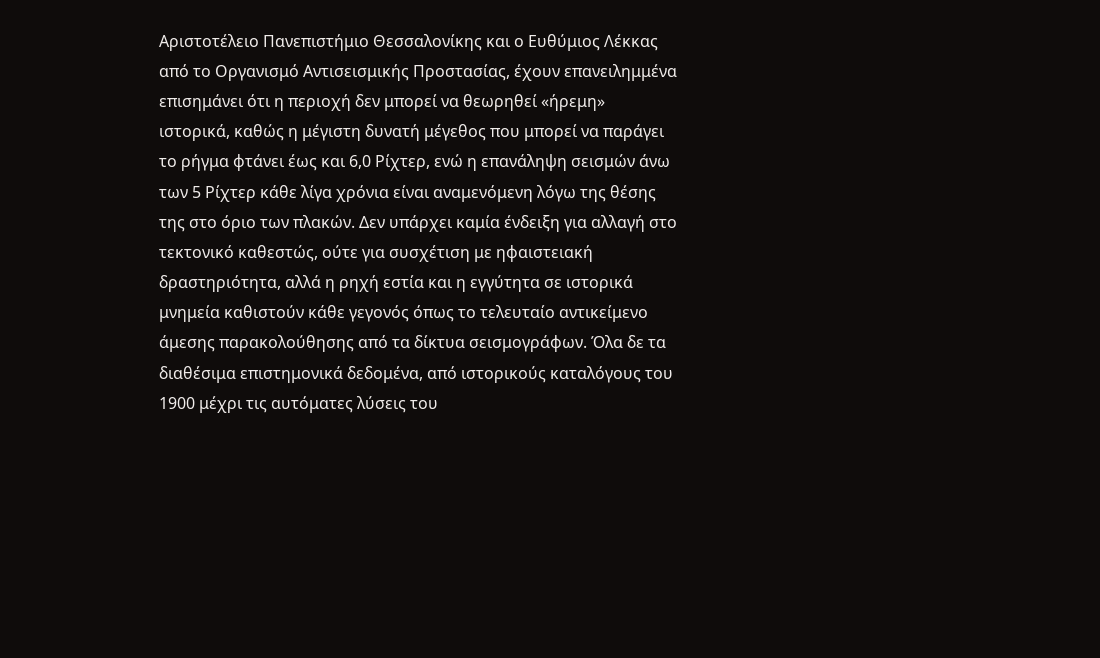Αριστοτέλειο Πανεπιστήμιο Θεσσαλονίκης και ο Ευθύμιος Λέκκας από το Οργανισμό Αντισεισμικής Προστασίας, έχουν επανειλημμένα επισημάνει ότι η περιοχή δεν μπορεί να θεωρηθεί «ήρεμη» ιστορικά, καθώς η μέγιστη δυνατή μέγεθος που μπορεί να παράγει το ρήγμα φτάνει έως και 6,0 Ρίχτερ, ενώ η επανάληψη σεισμών άνω των 5 Ρίχτερ κάθε λίγα χρόνια είναι αναμενόμενη λόγω της θέσης της στο όριο των πλακών. Δεν υπάρχει καμία ένδειξη για αλλαγή στο τεκτονικό καθεστώς, ούτε για συσχέτιση με ηφαιστειακή δραστηριότητα, αλλά η ρηχή εστία και η εγγύτητα σε ιστορικά μνημεία καθιστούν κάθε γεγονός όπως το τελευταίο αντικείμενο άμεσης παρακολούθησης από τα δίκτυα σεισμογράφων. Όλα δε τα διαθέσιμα επιστημονικά δεδομένα, από ιστορικούς καταλόγους του 1900 μέχρι τις αυτόματες λύσεις του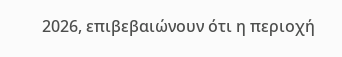2026, επιβεβαιώνουν ότι η περιοχή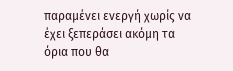παραμένει ενεργή χωρίς να έχει ξεπεράσει ακόμη τα όρια που θα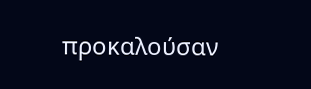προκαλούσαν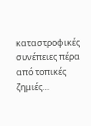καταστροφικές συνέπειες πέρα από τοπικές ζημιές…